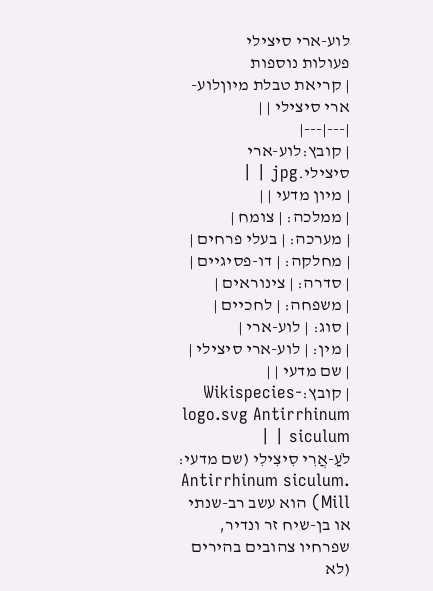לוע-ארי סיצילי
פעולות נוספות
| קריאת טבלת מיוןלוע-ארי סיצילי | |
|---|---|
| קובץ:לוע-ארי סיצילי.jpg | |
| מיון מדעי | |
| ממלכה: | צומח |
| מערכה: | בעלי פרחים |
| מחלקה: | דו-פסיגיים |
| סדרה: | צינוראים |
| משפחה: | לחכיים |
| סוג: | לוע-ארי |
| מין: | לוע-ארי סיצילי |
| שם מדעי | |
| קובץ:Wikispecies-logo.svg Antirrhinum siculum | |
לֹעַ-אֲרִי סִיצִילִי (שם מדעי: .Antirrhinum siculum Mill) הוא עשב רב-שנתי או בן-שיח זר ונדיר, שפרחיו צהובים בהירים (לא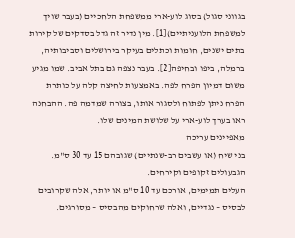בגווני סגול) בסוג לוע-ארי ממשפחת הלחכיים (בעבר שויך למשפחת הלועניתיים)[1]. מין נדיר זה גדל בסדקים של קירות בתים ישנים, חומות וכתלים בעיקר בירושלים וסביבותיה, ברמלה, ביפו ובחיפה[2]. בעבר נצפה גם בתל אביב. שמו מגיע משום דמיון הפרח לפה. באמצעות לחיצה קלה על כותרת הפרח ניתן לפתוח ולסגור אותו, בצורה שמדמה פה. ההבחנה ראו בערך לוע-ארי על שלושת המינים שלו.
מאפיינים עריכה
בני שיח (או עשבים רב-שנתיים) שגובהם 15 עד 30 ס"מ.
הגבעולים זקופים וקירחים.
העלים תמימים, אורכם עד 10 ס"מ או יותר, אלה שקרובים לבסיס – נגדיים, ואלה שרחוקים מהבסיס – מסורגים.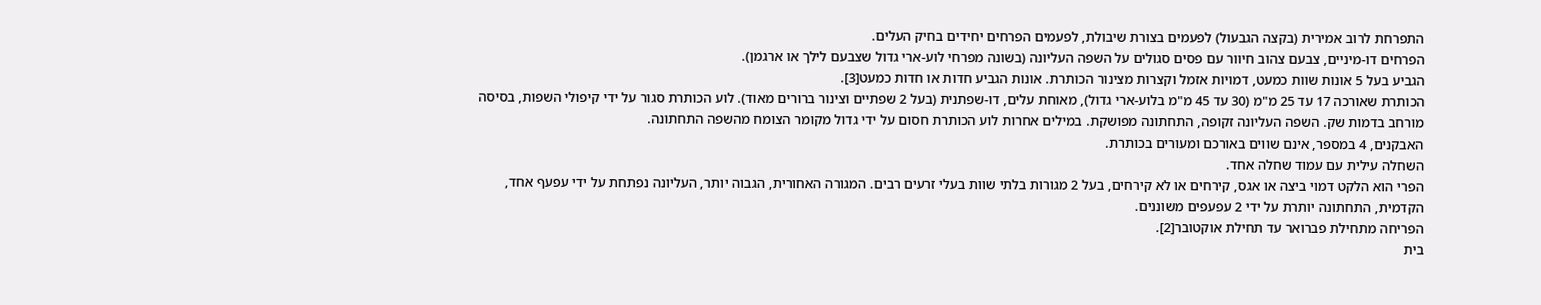התפרחת לרוב אמירית (בקצה הגבעול) לפעמים בצורת שיבולת, לפעמים הפרחים יחידים בחיק העלים.
הפרחים דו-מיניים, צבעם צהוב חיוור עם פסים סגולים על השפה העליונה (בשונה מפרחי לוע-ארי גדול שצבעם לילך או ארגמן).
הגביע בעל 5 אונות שוות כמעט, דמויות אזמל וקצרות מצינור הכותרת. אונות הגביע חדות או חדות כמעט[3].
הכותרת שאורכה 17 עד 25 מ"מ (30 עד 45 מ"מ בלוע-ארי גדול), מאוחת עלים, דו-שפתנית (בעל 2 שפתיים וצינור ברורים מאוד). לוע הכותרת סגור על ידי קיפולי השפות, בסיסה מורחב בדמות שק. השפה העליונה זקופה, התחתונה מפושקת. במילים אחרות לוע הכותרת חסום על ידי גדול מקומר הצומח מהשפה התחתונה.
האבקנים, 4 במספר, אינם שווים באורכם ומעורים בכותרת.
השחלה עילית עם עמוד שחלה אחד.
הפרי הוא הלקט דמוי ביצה או אגס, קירחים או לא קירחים, בעל 2 מגורות בלתי שוות בעלי זרעים רבים. המגורה האחורית, הגבוה יותר, העליונה נפתחת על ידי עפעף אחד, הקדמית, התחתונה יותרת על ידי 2 עפעפים משוננים.
הפריחה מתחילת פברואר עד תחילת אוקטובר[2].
בית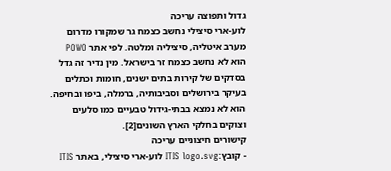גדול ותפוצה עריכה
לוע-ארי סיצילי נחשב כצמח גר שמקורו מדרום מערב איטליה, סיציליה ומלטה. לפי אתר POWO הוא לא נחשב כצמח זר בישראל. מין נדיר זה גדל בסדקים של קירות בתים ישנים, חומות וכתלים בעיקר בירושלים וסביבותיה, ברמלה, ביפו ובחיפה. הוא לא נמצא בבתי-גידול טבעיים כמו סלעים וצוקים בחלקי הארץ השונים[2].
קישורים חיצוניים עריכה
- קובץ:ITIS logo.svg לוע-ארי סיצילי, באתר ITIS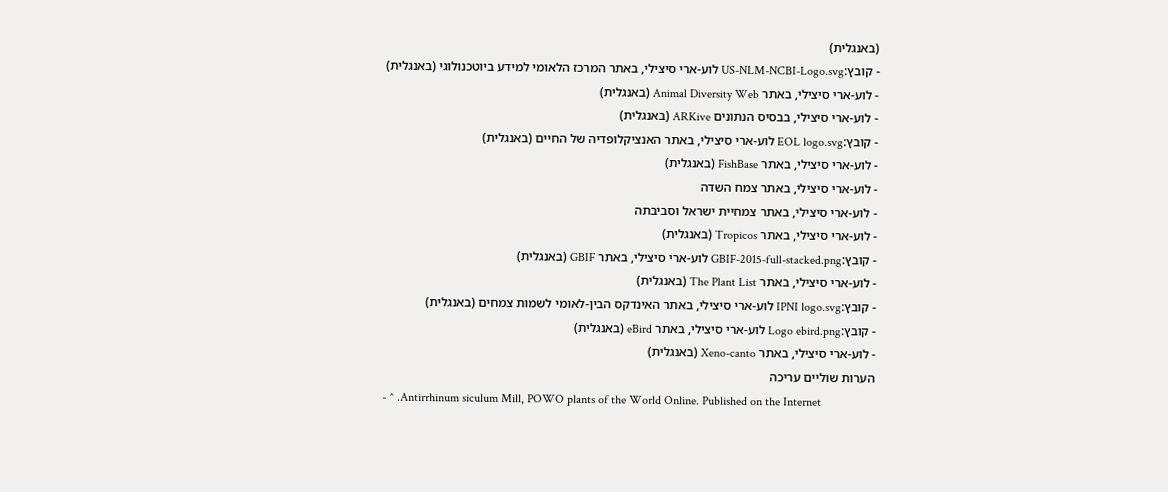(באנגלית)
- קובץ:US-NLM-NCBI-Logo.svg לוע-ארי סיצילי, באתר המרכז הלאומי למידע ביוטכנולוגי (באנגלית)
- לוע-ארי סיצילי, באתר Animal Diversity Web (באנגלית)
- לוע-ארי סיצילי, בבסיס הנתונים ARKive (באנגלית)
- קובץ:EOL logo.svg לוע-ארי סיצילי, באתר האנציקלופדיה של החיים (באנגלית)
- לוע-ארי סיצילי, באתר FishBase (באנגלית)
- לוע-ארי סיצילי, באתר צמח השדה
- לוע-ארי סיצילי, באתר צמחיית ישראל וסביבתה
- לוע-ארי סיצילי, באתר Tropicos (באנגלית)
- קובץ:GBIF-2015-full-stacked.png לוע-ארי סיצילי, באתר GBIF (באנגלית)
- לוע-ארי סיצילי, באתר The Plant List (באנגלית)
- קובץ:IPNI logo.svg לוע-ארי סיצילי, באתר האינדקס הבין-לאומי לשמות צמחים (באנגלית)
- קובץ:Logo ebird.png לוע-ארי סיצילי, באתר eBird (באנגלית)
- לוע-ארי סיצילי, באתר Xeno-canto (באנגלית)
הערות שוליים עריכה
- ^ .Antirrhinum siculum Mill, POWO plants of the World Online. Published on the Internet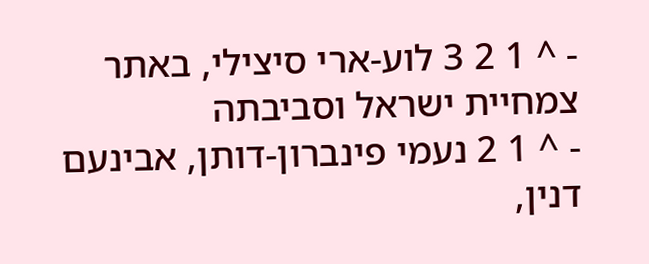- ^ 1 2 3 לוע-ארי סיצילי, באתר צמחיית ישראל וסביבתה
- ^ 1 2 נעמי פינברון-דותן, אבינעם דנין,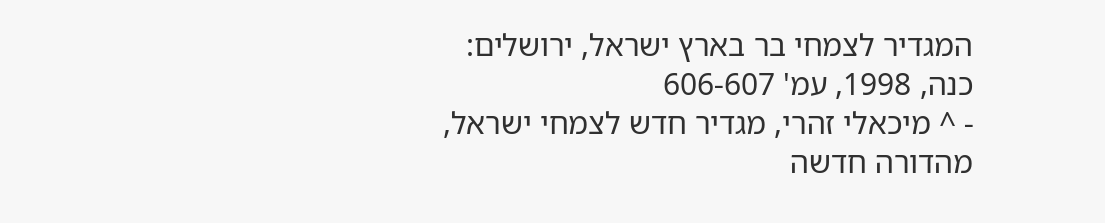המגדיר לצמחי בר בארץ ישראל, ירושלים: כנה, 1998, עמ' 606-607
- ^ מיכאלי זהרי, מגדיר חדש לצמחי ישראל, מהדורה חדשה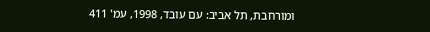ומורחבת, תל אביב: עם עובד, 1998, עמ' 411